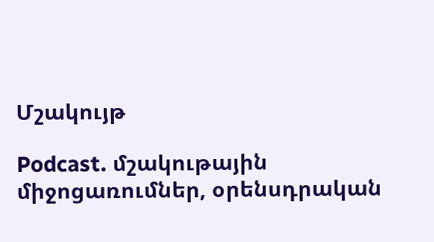Մշակույթ

Podcast. մշակութային միջոցառումներ, օրենսդրական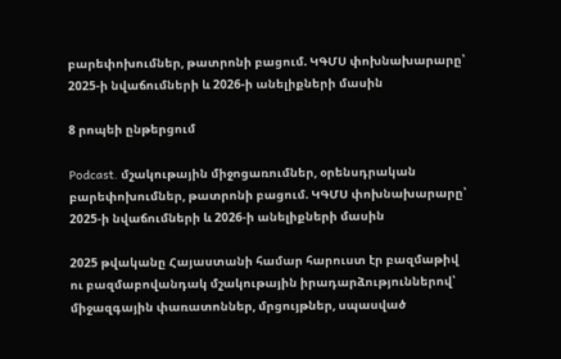բարեփոխումներ, թատրոնի բացում. ԿԳՄՍ փոխնախարարը՝ 2025-ի նվաճումների և 2026-ի անելիքների մասին

8 րոպեի ընթերցում

Podcast. մշակութային միջոցառումներ, օրենսդրական բարեփոխումներ, թատրոնի բացում. ԿԳՄՍ փոխնախարարը՝ 2025-ի նվաճումների և 2026-ի անելիքների մասին

2025 թվականը Հայաստանի համար հարուստ էր բազմաթիվ ու բազմաբովանդակ մշակութային իրադարձություններով՝ միջազգային փառատոններ, մրցույթներ, սպասված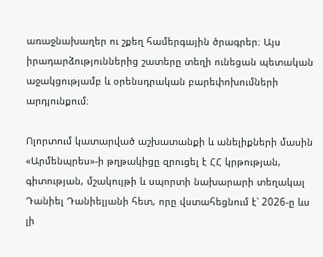առաջնախաղեր ու շքեղ համերգային ծրագրեր։ Այս իրադարձություններից շատերը տեղի ունեցան պետական աջակցությամբ և օրենսդրական բարեփոխումների արդյունքում։

Ոլորտում կատարված աշխատանքի և անելիքների մասին «Արմենպրես»-ի թղթակիցը զրուցել է ՀՀ կրթության, գիտության, մշակույթի և սպորտի նախարարի տեղակալ Դանիել Դանիելյանի հետ, որը վստահեցնում է՝ 2026-ը ևս լի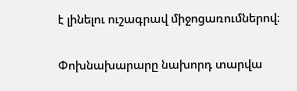է լինելու ուշագրավ միջոցառումներով։

Փոխնախարարը նախորդ տարվա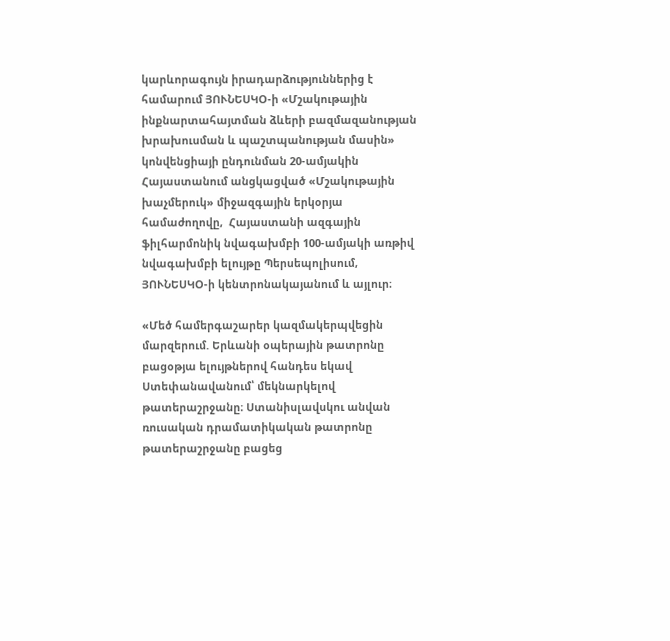կարևորագույն իրադարձություններից է համարում ՅՈՒՆԵՍԿՕ-ի «Մշակութային ինքնարտահայտման ձևերի բազմազանության խրախուսման և պաշտպանության մասին» կոնվենցիայի ընդունման 20-ամյակին Հայաստանում անցկացված «Մշակութային խաչմերուկ» միջազգային երկօրյա համաժողովը,  Հայաստանի ազգային ֆիլհարմոնիկ նվագախմբի 100-ամյակի առթիվ նվագախմբի ելույթը Պերսեպոլիսում, ՅՈՒՆԵՍԿՕ-ի կենտրոնակայանում և այլուր։

«Մեծ համերգաշարեր կազմակերպվեցին մարզերում. Երևանի օպերային թատրոնը բացօթյա ելույթներով հանդես եկավ Ստեփանավանում՝ մեկնարկելով թատերաշրջանը։ Ստանիսլավսկու անվան ռուսական դրամատիկական թատրոնը թատերաշրջանը բացեց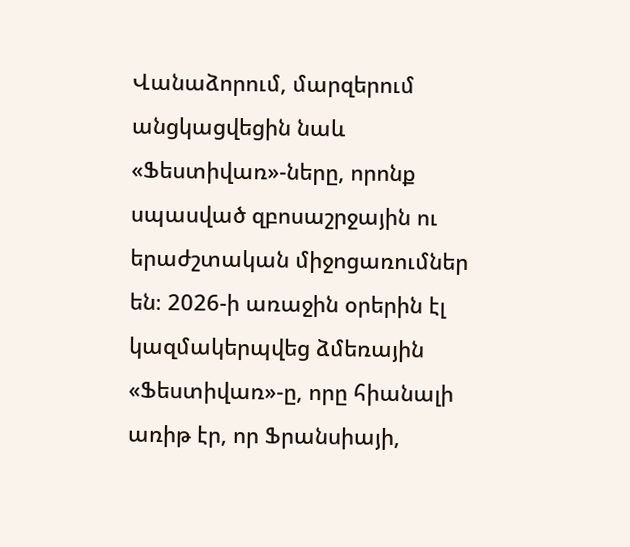Վանաձորում, մարզերում անցկացվեցին նաև «Ֆեստիվառ»-ները, որոնք սպասված զբոսաշրջային ու երաժշտական միջոցառումներ են։ 2026-ի առաջին օրերին էլ կազմակերպվեց ձմեռային «Ֆեստիվառ»-ը, որը հիանալի առիթ էր, որ Ֆրանսիայի,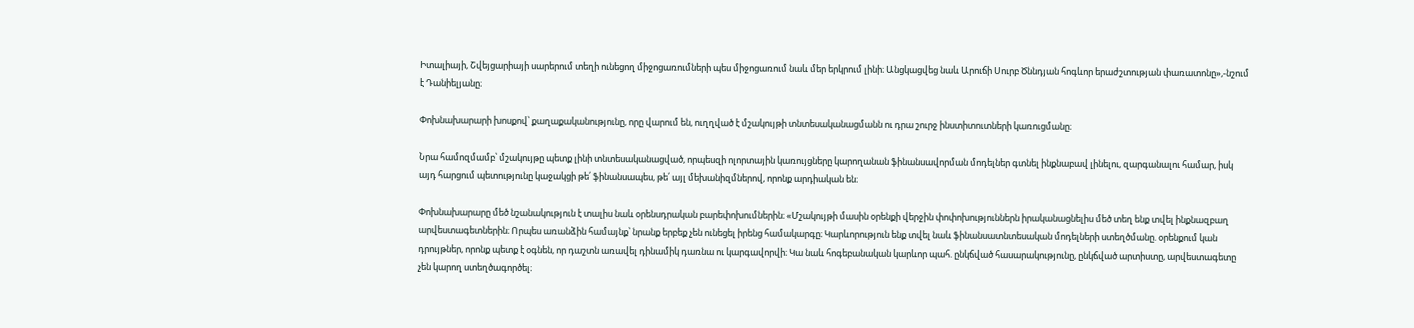Իտալիայի, Շվեյցարիայի սարերում տեղի ունեցող միջոցառումների պես միջոցառում նաև մեր երկրում լինի։ Անցկացվեց նաև Արուճի Սուրբ Ծննդյան հոգևոր երաժշտության փառատոնը»,-նշում է Դանիելյանը։

Փոխնախարարի խոսքով՝ քաղաքականությունը, որը վարում են, ուղղված է մշակույթի տնտեսականացմանն ու դրա շուրջ ինստիտուտների կառուցմանը։

Նրա համոզմամբ՝ մշակույթը պետք լինի տնտեսականացված, որպեսզի ոլորտային կառույցները կարողանան ֆինանսավորման մոդելներ գտնել ինքնաբավ լինելու, զարգանալու համար, իսկ այդ հարցում պետությունը կաջակցի թե՛ ֆինանսապես, թե՛ այլ մեխանիզմներով, որոնք արդիական են։

Փոխնախարարը մեծ նշանակություն է տալիս նաև օրենսդրական բարեփոխումներին։ «Մշակույթի մասին օրենքի վերջին փոփոխություններն իրականացնելիս մեծ տեղ ենք տվել ինքնազբաղ արվեստագետներին։ Որպես առանձին համայնք՝ նրանք երբեք չեն ունեցել իրենց համակարգը։ Կարևորություն ենք տվել նաև ֆինանսատնտեսական մոդելների ստեղծմանը. օրենքում կան դրույթներ, որոնք պետք է օգնեն, որ դաշտն առավել դինամիկ դառնա ու կարգավորվի։ Կա նաև հոգեբանական կարևոր պահ. ընկճված հասարակությունը, ընկճված արտիստը, արվեստագետը չեն կարող ստեղծագործել։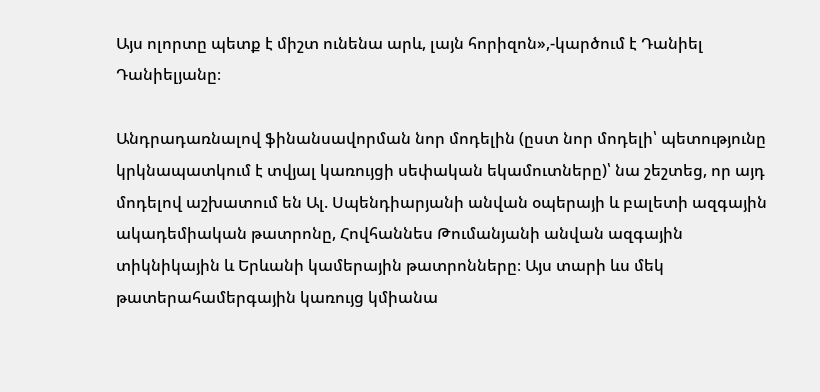Այս ոլորտը պետք է միշտ ունենա արև, լայն հորիզոն»,-կարծում է Դանիել Դանիելյանը։

Անդրադառնալով ֆինանսավորման նոր մոդելին (ըստ նոր մոդելի՝ պետությունը կրկնապատկում է տվյալ կառույցի սեփական եկամուտները)՝ նա շեշտեց, որ այդ  մոդելով աշխատում են Ալ. Սպենդիարյանի անվան օպերայի և բալետի ազգային ակադեմիական թատրոնը, Հովհաննես Թումանյանի անվան ազգային տիկնիկային և Երևանի կամերային թատրոնները։ Այս տարի ևս մեկ թատերահամերգային կառույց կմիանա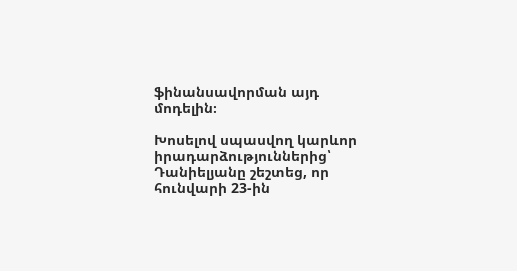ֆինանսավորման այդ մոդելին։

Խոսելով սպասվող կարևոր իրադարձություններից՝ Դանիելյանը շեշտեց, որ հունվարի 23-ին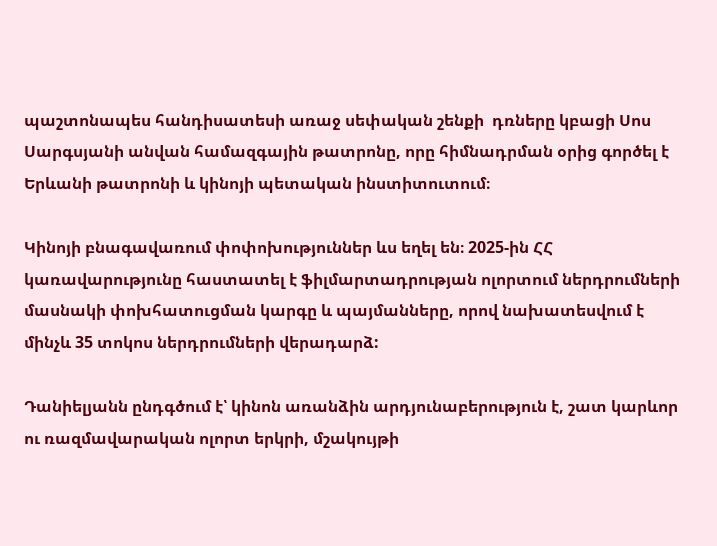պաշտոնապես հանդիսատեսի առաջ սեփական շենքի  դռները կբացի Սոս Սարգսյանի անվան համազգային թատրոնը, որը հիմնադրման օրից գործել է Երևանի թատրոնի և կինոյի պետական ինստիտուտում։

Կինոյի բնագավառում փոփոխություններ ևս եղել են։ 2025-ին ՀՀ կառավարությունը հաստատել է ֆիլմարտադրության ոլորտում ներդրումների մասնակի փոխհատուցման կարգը և պայմանները, որով նախատեսվում է մինչև 35 տոկոս ներդրումների վերադարձ:

Դանիելյանն ընդգծում է՝ կինոն առանձին արդյունաբերություն է, շատ կարևոր ու ռազմավարական ոլորտ երկրի, մշակույթի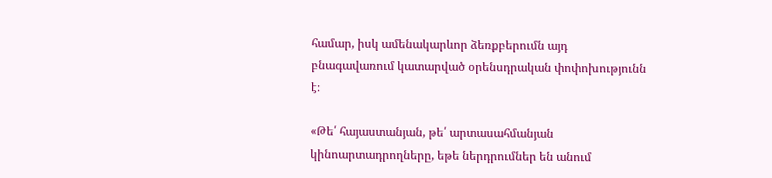համար, իսկ ամենակարևոր ձեռքբերումն այդ բնագավառում կատարված օրենսդրական փոփոխությունն է։

«Թե՛ հայաստանյան, թե՛ արտասահմանյան կինոարտադրողները, եթե ներդրումներ են անում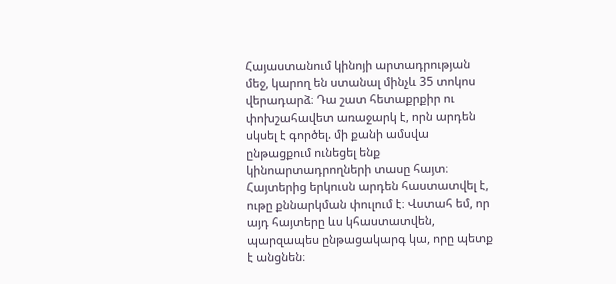Հայաստանում կինոյի արտադրության մեջ, կարող են ստանալ մինչև 35 տոկոս վերադարձ։ Դա շատ հետաքրքիր ու փոխշահավետ առաջարկ է, որն արդեն սկսել է գործել. մի քանի ամսվա ընթացքում ունեցել ենք կինոարտադրողների տասը հայտ։ Հայտերից երկուսն արդեն հաստատվել է, ութը քննարկման փուլում է։ Վստահ եմ, որ այդ հայտերը ևս կհաստատվեն, պարզապես ընթացակարգ կա, որը պետք է անցնեն։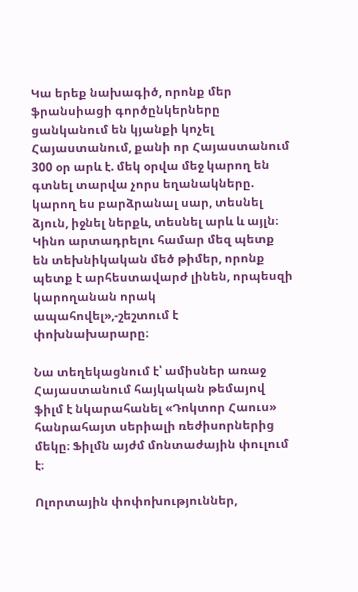Կա երեք նախագիծ, որոնք մեր ֆրանսիացի գործընկերները ցանկանում են կյանքի կոչել Հայաստանում, քանի որ Հայաստանում 300 օր արև է. մեկ օրվա մեջ կարող են գտնել տարվա չորս եղանակները. կարող ես բարձրանալ սար, տեսնել ձյուն, իջնել ներքև, տեսնել արև և այլն։ Կինո արտադրելու համար մեզ պետք են տեխնիկական մեծ թիմեր, որոնք պետք է արհեստավարժ լինեն, որպեսզի կարողանան որակ ապահովել»,-շեշտում է փոխնախարարը։

Նա տեղեկացնում է՝ ամիսներ առաջ Հայաստանում հայկական թեմայով ֆիլմ է նկարահանել «Դոկտոր Հաուս» հանրահայտ սերիալի ռեժիսորներից մեկը։ Ֆիլմն այժմ մոնտաժային փուլում է։

Ոլորտային փոփոխություններ,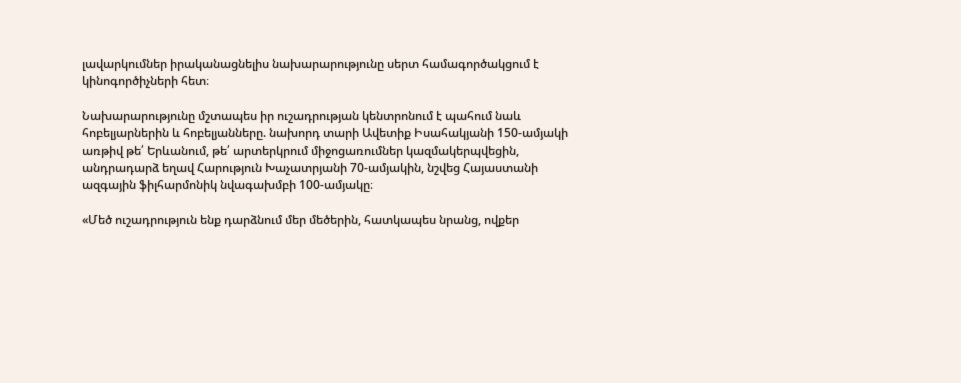լավարկումներ իրականացնելիս նախարարությունը սերտ համագործակցում է կինոգործիչների հետ։

Նախարարությունը մշտապես իր ուշադրության կենտրոնում է պահում նաև հոբելյարներին և հոբելյանները. նախորդ տարի Ավետիք Իսահակյանի 150-ամյակի առթիվ թե՛ Երևանում, թե՛ արտերկրում միջոցառումներ կազմակերպվեցին, անդրադարձ եղավ Հարություն Խաչատրյանի 70-ամյակին, նշվեց Հայաստանի ազգային ֆիլհարմոնիկ նվագախմբի 100-ամյակը։

«Մեծ ուշադրություն ենք դարձնում մեր մեծերին, հատկապես նրանց, ովքեր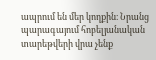ապրում են մեր կողքին։ Նրանց պարագայում հոբելյանական տարեթվերի վրա չենք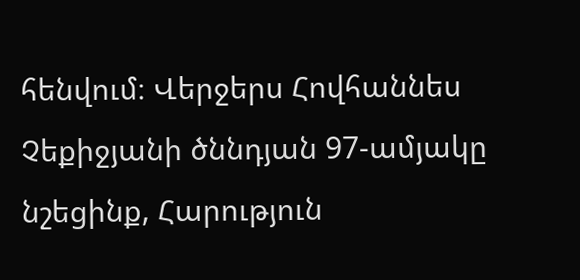հենվում։ Վերջերս Հովհաննես Չեքիջյանի ծննդյան 97-ամյակը նշեցինք, Հարություն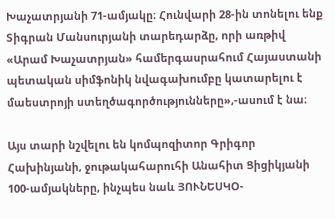Խաչատրյանի 71-ամյակը։ Հունվարի 28-ին տոնելու ենք Տիգրան Մանսուրյանի տարեդարձը, որի առթիվ «Արամ Խաչատրյան» համերգասրահում Հայաստանի պետական սիմֆոնիկ նվագախումբը կատարելու է մաեստրոյի ստեղծագործությունները»,-ասում է նա։

Այս տարի նշվելու են կոմպոզիտոր Գրիգոր Հախինյանի, ջութակահարուհի Անահիտ Ցիցիկյանի 100-ամյակները, ինչպես նաև ՅՈՒՆԵՍԿՕ-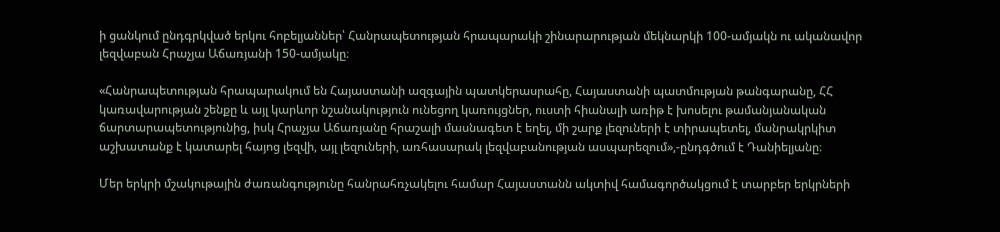ի ցանկում ընդգրկված երկու հոբելյաններ՝ Հանրապետության հրապարակի շինարարության մեկնարկի 100-ամյակն ու ականավոր լեզվաբան Հրաչյա Աճառյանի 150-ամյակը։

«Հանրապետության հրապարակում են Հայաստանի ազգային պատկերասրահը, Հայաստանի պատմության թանգարանը, ՀՀ կառավարության շենքը և այլ կարևոր նշանակություն ունեցող կառույցներ, ուստի հիանալի առիթ է խոսելու թամանյանական ճարտարապետությունից, իսկ Հրաչյա Աճառյանը հրաշալի մասնագետ է եղել, մի շարք լեզուների է տիրապետել, մանրակրկիտ աշխատանք է կատարել հայոց լեզվի, այլ լեզուների, առհասարակ լեզվաբանության ասպարեզում»,-ընդգծում է Դանիելյանը։

Մեր երկրի մշակութային ժառանգությունը հանրահռչակելու համար Հայաստանն ակտիվ համագործակցում է տարբեր երկրների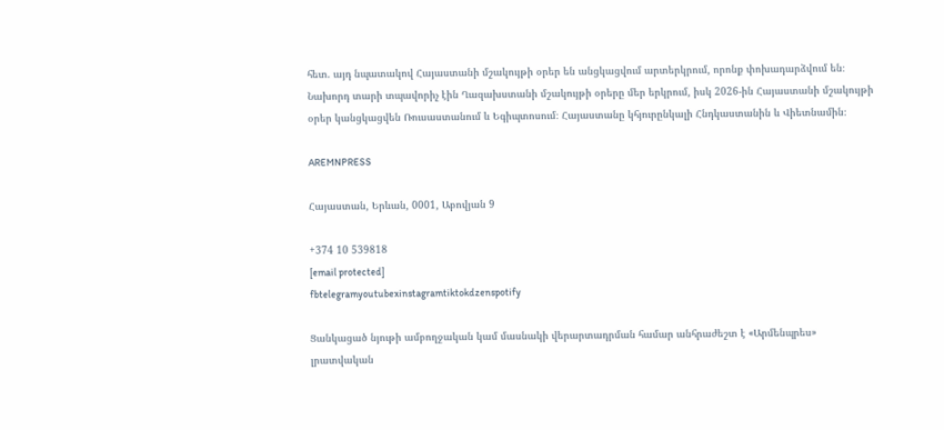հետ. այդ նպատակով Հայաստանի մշակույթի օրեր են անցկացվում արտերկրում, որոնք փոխադարձվում են։ Նախորդ տարի տպավորիչ էին Ղազախստանի մշակույթի օրերը մեր երկրում, իսկ 2026-ին Հայաստանի մշակույթի օրեր կանցկացվեն Ռուսաստանում և Եգիպտոսում։ Հայաստանը կհյուրընկալի Հնդկաստանին և Վիետնամին։

AREMNPRESS

Հայաստան, Երևան, 0001, Աբովյան 9

+374 10 539818
[email protected]
fbtelegramyoutubexinstagramtiktokdzenspotify

Ցանկացած նյութի ամբողջական կամ մասնակի վերարտադրման համար անհրաժեշտ է «Արմենպրես» լրատվական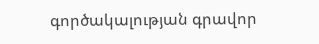գործակալության գրավոր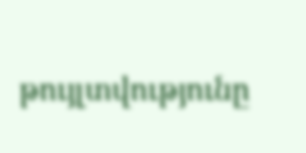թույլտվությունը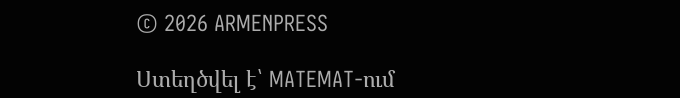© 2026 ARMENPRESS

Ստեղծվել է՝ MATEMAT-ում